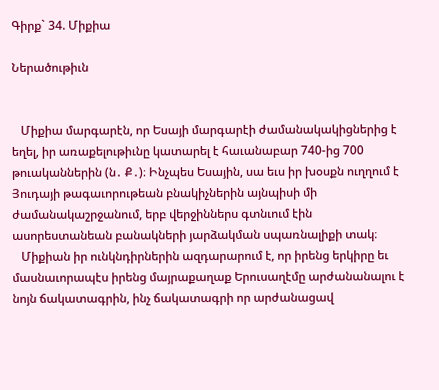Գիրք` 34. Միքիա

Ներածութիւն


   Միքիա մարգարէն, որ Եսայի մարգարէի ժամանակակիցներից է եղել, իր առաքելութիւնը կատարել է հաւանաբար 740-ից 700 թուականներին (ն․ Ք․)։ Ինչպես Եսային, սա եւս իր խօսքն ուղղում է Յուդայի թագաւորութեան բնակիչներին այնպիսի մի ժամանակաշրջանում, երբ վերջիններս գտնւում էին ասորեստանեան բանակների յարձակման սպառնալիքի տակ։
   Միքիան իր ունկնդիրներին ազդարարում է, որ իրենց երկիրը եւ մասնաւորապէս իրենց մայրաքաղաք Երուսաղէմը արժանանալու է նոյն ճակատագրին, ինչ ճակատագրի որ արժանացավ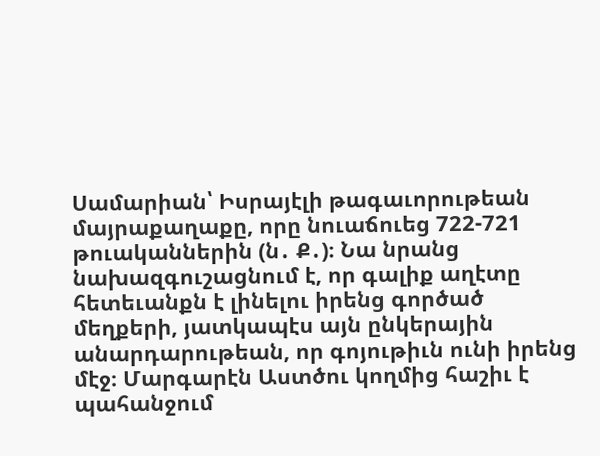Սամարիան՝ Իսրայէլի թագաւորութեան մայրաքաղաքը, որը նուաճուեց 722-721 թուականներին (ն․ Ք․)։ Նա նրանց նախազգուշացնում է, որ գալիք աղէտը հետեւանքն է լինելու իրենց գործած մեղքերի, յատկապէս այն ընկերային անարդարութեան, որ գոյութիւն ունի իրենց մէջ։ Մարգարէն Աստծու կողմից հաշիւ է պահանջում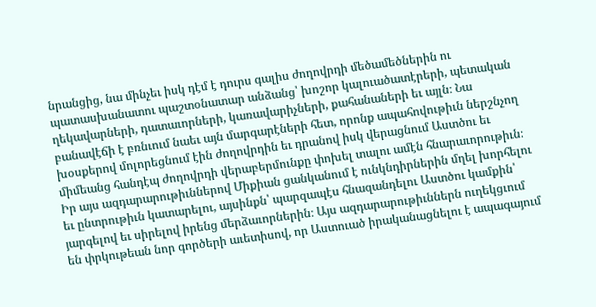նրանցից, նա մինչեւ իսկ դէմ է դուրս գալիս ժողովրդի մեծամեծներին ու պատասխանատու պաշտօնատար անձանց՝ խոշոր կալուածատէրերի, պետական ղեկավարների, դատաւորների, կառավարիչների, քահանաների եւ այլն։ Նա բանավէճի է բռնւում նաեւ այն մարգարէների հետ, որոնք ապահովութիւն ներշնչող խօսքերով մոլորեցնում էին ժողովրդին եւ դրանով իսկ վերացնում Աստծու եւ միմեանց հանդէպ ժողովրդի վերաբերմունքը փոխել տալու ամէն հնարաւորութիւն։ Իր այս ազդարարութիւններով Միքիան ցանկանում է ունկնդիրներին մղել խորհելու եւ ընտրութիւն կատարելու, այսինքն՝ պարզապէս հնազանդելու Աստծու կամքին՝ յարգելով եւ սիրելով իրենց մերձաւորներին։ Այս ազդարարութիւններն ուղեկցւում են փրկութեան նոր գործերի աւետիսով, որ Աստուած իրականացնելու է ապագայում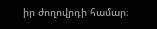իր ժողովրդի համար։